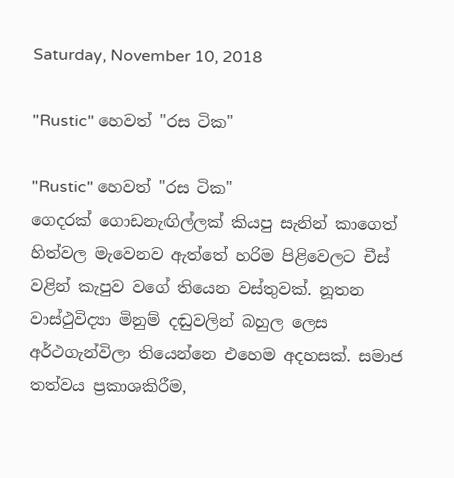Saturday, November 10, 2018

"Rustic" හෙවත් "රස ටික"

"Rustic" හෙවත් "රස ටික"
ගෙදරක් ගොඩනැඟිල්ලක් කියපු සැනින් කාගෙත් හිත්වල මැවෙනව ඇත්තේ හරිම පිළිවෙලට චීස් වළින් කැපුව වගේ තියෙන වස්තුවක්. නූතන වාස්ථුවිද්‍යා මිනුම් දඬුවලින් බහුල ලෙස අර්ථගැන්විලා තියෙන්නෙ එහෙම අදහසක්. සමාජ තත්වය ප්‍රකාශකිරීම,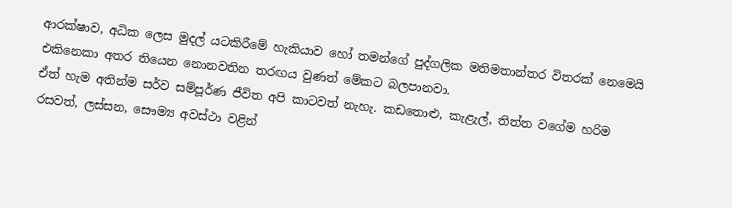ආරක්ෂාව, අධික ලෙස මුදල් යටකිරීමේ හැකියාව හෝ තමන්ගේ පුද්ගලික මතිමතාන්තර විතරක් නෙමෙයි එකිනෙකා අතර තියෙන නොනවතින තරඟය වුණත් මේකට බලපානවා.
ඒත් හැම අතින්ම සර්ව සම්පූර්ණ ජීවිත අපි කාටවත් නැහැ. කඩතොළු, කැළැල්, තිත්ත වගේම හරිම රසවත්, ලස්සන, සෞම්‍ය අවස්ථා වළින්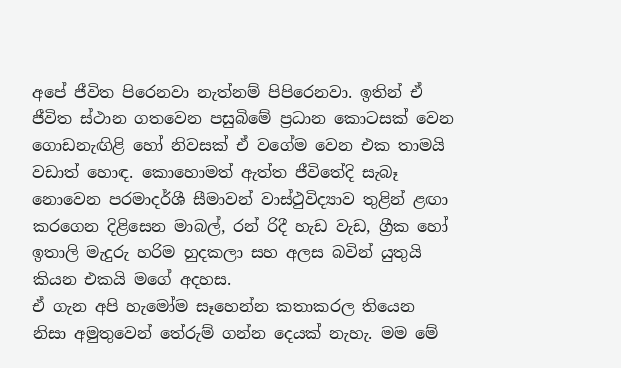අපේ ජීවිත පිරෙනවා නැත්නම් පිපිරෙනවා. ඉතින් ඒ ජීවිත ස්ථාන ගතවෙන පසුබිමේ ප්‍රධාන කොටසක් වෙන ගොඩනැඟිළි හෝ නිවසක් ඒ වගේම වෙන එක තාමයි වඩාත් හොඳ. කොහොමත් ඇත්ත ජීවිතේදි සැබෑ නොවෙන පරමාදර්ශී සීමාවන් වාස්ථුවිද්‍යාව තුළින් ළඟා කරගෙන දිළිසෙන මාබල්, රන් රිදී හැඩ වැඩ, ග්‍රීක හෝ ඉතාලි මැදුරු හරිම හුදකලා සහ අලස බවින් යුතුයි කියන එකයි මගේ අදහස.
ඒ ගැන අපි හැමෝම සෑහෙන්න කතාකරල තියෙන නිසා අමුතුවෙන් තේරුම් ගන්න දෙයක් නැහැ. මම මේ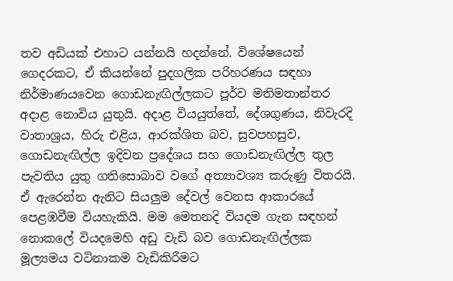තව අඩියක් එහාට යන්නයි හදන්නේ. විශේෂයෙන් ගෙදරකට, ඒ කියන්නේ පුදගලික පරිහරණය සඳහා නිර්මාණයවෙන ගොඩනැඟිල්ලකට පූර්ව මතිමතාන්තර අදාළ නොවිය යුතුයි. අදාළ වියයුත්තේ, දේශගුණය, නිවැරදි වාතාශ්‍රය, හිරු එළිය, ආරක්ශිත බව, සුවපහසුව, ගොඩනැඟිල්ල ඉදිවන ප්‍රදේශය සහ ගොඩනැඟිල්ල තුල පැවතිය යුතු ගතිසොබාව වගේ අත්‍යාවශ්‍ය කරුණු විතරයි. ඒ ඇරෙන්න ඇනිට සියලුම දේවල් වෙනස ආකාරයේ පෙළඹවීම වියහැකියි. මම මෙතනදි වියදම ගැන සඳහන් නොකලේ වියදමෙහි අඩු වැඩි බව ගොඩනැඟිල්ලක මූල්‍යමය වටිනාකම වැඩිකිරීමට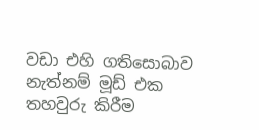වඩා එහි ගතිසොබාව නැත්නම් මූඩ් එක තහවුරු කිරීම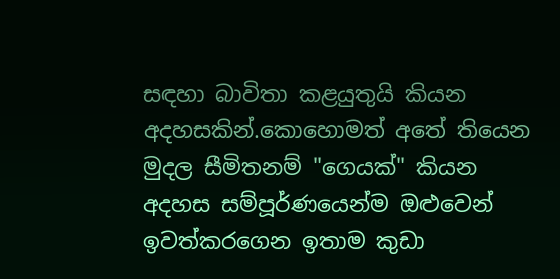සඳහා බාවිතා කළයුතුයි කියන අදහසකින්.කොහොමත් අතේ තියෙන මුදල සීමිතනම් "ගෙයක්" කියන අදහස සම්පූර්ණයෙන්ම ඔළුවෙන් ඉවත්කරගෙන ඉතාම කුඩා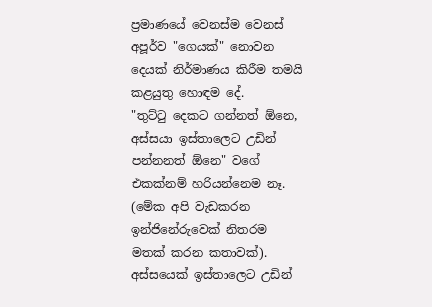ප්‍රමාණයේ වෙනස්ම වෙනස් අපූර්ව "ගෙයක්" නොවන දෙයක් නිර්මාණය කිරීම තමයි කළයුතු හොඳම දේ.
"තුට්ටු දෙකට ගන්නත් ඕනෙ, අස්සයා ඉස්තාලෙට උඩින් පන්නනත් ඕනෙ" වගේ එකක්නම් හරියන්නෙම නෑ. (මේක අපි වැඩකරන ඉන්ජිනේරුවෙක් නිතරම මතක් කරන කතාවක්). අස්සයෙක් ඉස්තාලෙට උඩින්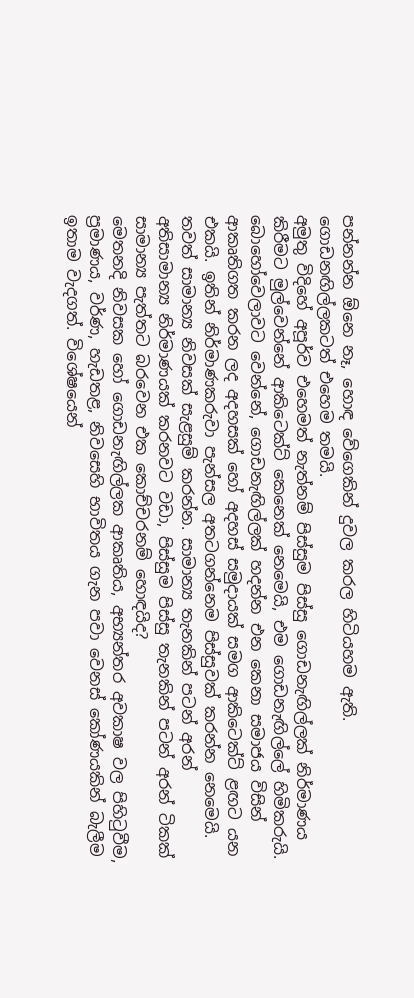පන්නන්න ඕනෙ නෑ, හොඳ වේගෙකින් දුවල කරල හිටියහම ඇති. ගොඩනඟිල්ලකටත් එහෙම තමයි.
අමුතු විදිහේ අපූර්ව එහෙමත් නැත්නම් පිස්සුම පිස්සු ගොඩනැඟිල්ලක් නිර්මාණය කිරීමට මුල්වෙන්නේ ආකිටෙක්ට් කෙනෙක් නෙමෙයි, එම ගොඩනැඟිල්ලේ හිමිකරුයි. බොහෝවෙලාවට වෙන්නේ, ගොඩනැඟිල්ලක් හදන්න එන කෙනා සමාජය විසින් ආකෘතිගත කරන ලද අදහසක් හෝ අදහස් සමුදායක් සමග ආකිටෙක්ට් ළඟට යන එකයි. ඉතින් නිර්මාණකරුවා පැන්සල අතටගන්නෙම පිස්සුවක් කරන්න නෙමෙයි. තවත් සාමාන්‍ය නිවසක් සැළසුම් කරන්න. සාමාන්‍ය තැනකින් පටන් අරන් අතිසාමාන්‍ය නිර්මාණයක් කරනවට වඩා, පිස්සුම පිස්සු තැනකින් පටන් අරන් ටිකක් සාමාන්‍ය පැත්තට බරවෙන එක කොච්චරනම් හොඳයිද?
මෙතනදි නිවසක හෝ ගොඩනැඟිල්ලක ආකෘතිය, අභ්‍යන්තර අවකාෂ වල පිහිටුවීම, ප්‍රමාණය, වර්ණ, හැඩතළ, නිවසෙහි භාවිතය ගැන පවා වෙනස් කෝණයකින් බැලීම ඉතාම වැදගත්. විශේෂයෙන්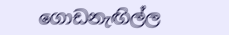ගොඩනැඟිල්ල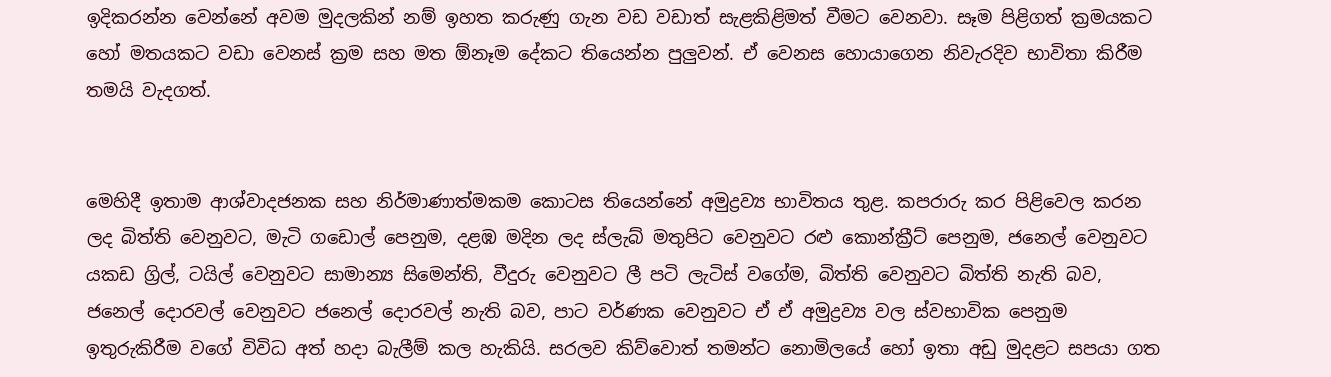ඉදිකරන්න වෙන්නේ අවම මුදලකින් නම් ඉහත කරුණු ගැන වඩ වඩාත් සැළකිළිමත් වීමට වෙනවා. සෑම පිළිගත් ක්‍රමයකට හෝ මතයකට වඩා වෙනස් ක්‍රම සහ මත ඕනෑම දේකට තියෙන්න පුලුවන්. ඒ වෙනස හොයාගෙන නිවැරදිව භාවිතා කිරීම තමයි වැදගත්.


මෙහිදී ඉතාම ආශ්වාදජනක සහ නිර්මාණාත්මකම කොටස තියෙන්නේ අමුද්‍රව්‍ය භාවිතය තුළ. කපරාරු කර පිළිවෙල කරන ලද බිත්ති වෙනුවට, මැටි ගඩොල් පෙනුම, දළඹ මදින ලද ස්ලැබ් මතුපිට වෙනුවට රළු කොන්ක්‍රීට් පෙනුම, ජනෙල් වෙනුවට යකඩ ග්‍රිල්, ටයිල් වෙනුවට සාමාන්‍ය සිමෙන්ති, වීදුරු වෙනුවට ලී පටි ලැටිස් වගේම, බිත්ති වෙනුවට බිත්ති නැති බව, ජනෙල් දොරවල් වෙනුවට ජනෙල් දොරවල් නැති බව, පාට වර්ණක වෙනුවට ඒ ඒ අමුද්‍රව්‍ය වල ස්වභාවික පෙනුම ඉතුරුකිරීම වගේ විවිධ අත් හදා බැලීම් කල හැකියි. සරලව කිව්වොත් තමන්ට නොමිලයේ හෝ ඉතා අඩු මුදළට සපයා ගත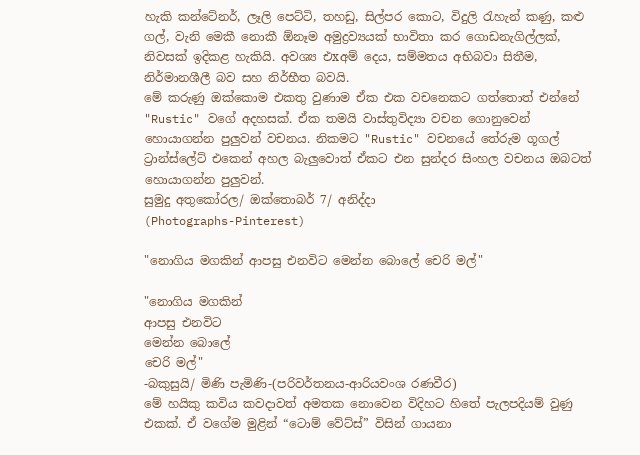හැකි කන්ටේනර්, ලෑලි පෙට්ටි, තහඩු, සිල්පර කොට, විදුලි රැහැන් කණු, කළු ගල්, වැනි මෙකී නොකී ඕනෑම අමුද්‍රව්‍යයක් භාවිතා කර ගොඩනැගිල්ලක්, නිවසක් ඉදිකළ හැකියි. අවශ්‍ය එxඅම් දෙය, සම්මතය අභිබවා සිතීම, නිර්මානශීලී බව සහ නිර්භීත බවයි.
මේ කරුණු ඔක්කොම එකතු වුණාම ඒක එක වචනෙකට ගත්තොත් එන්නේ "Rustic" වගේ අදහසක්. ඒක තමයි වාස්තුවිද්‍යා වචන ගොනුවෙන් හොයාගන්න පුලුවන් වචනය. නිකමට "Rustic" වචනයේ තේරුම ගූගල් ට්‍රාන්ස්ලේට් එකෙන් අහල බැලුවොත් ඒකට එන සුන්දර සිංහල වචනය ඔබටත් හොයාගන්න පුලුවන්.
සුමුදු අතුකෝරල/ ඔක්තොබර් 7/ අනිද්දා
(Photographs-Pinterest)

"නොගිය මගකින් ආපසු එනවිට මෙන්න බොලේ චෙරි මල්"

"නොගිය මගකින්
ආපසු එනවිට
මෙන්න බොලේ
චෙරි මල්"
-බකුසුයි/ මිණි පැමිණි-(පරිවර්තනය-ආරියවංශ රණවීර)
මේ හයිකු කවිය කවදාවත් අමතක නොවෙන විදිහට හිතේ පැලපදියම් වුණු එකක්. ඒ වගේම මුළින් “ටොම් වේට්ස්” විසින් ගායනා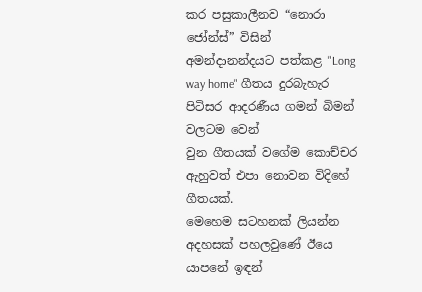කර පසුකාලීනව “නොරා ජෝන්ස්” විසින් අමන්දානන්දයට පත්කළ "Long way home" ගීතය දුරබැහැර පිටිසර ආදරණීය ගමන් බිමන් වලටම වෙන්
වුන ගීතයක් වගේම කොච්චර ඇහුවත් එපා නොවන විදිහේ ගීතයක්.
මෙහෙම සටහනක් ලියන්න අදහසක් පහලවුණේ ඊයෙ යාපනේ ඉඳන්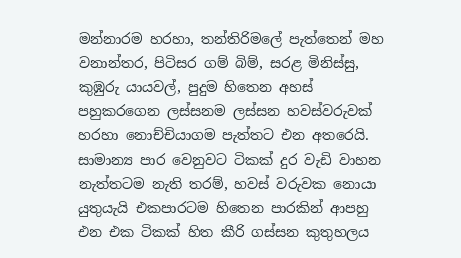මන්නාරම හරහා, තන්තිරිමලේ පැත්තෙන් මහ වනාන්තර, පිටිසර ගම් බිම්, සරළ මිනිස්සු, කුඹුරු යායවල්, පුදුම හිතෙන අහස් පහුකරගෙන ලස්සනම ලස්සන හවස්වරුවක් හරහා නොච්චියාගම පැත්තට එන අතරෙයි. සාමාන්‍ය පාර වෙනුවට ටිකක් දුර වැඩි වාහන නැත්තටම නැති තරම්, හවස් වරුවක නොයා යුතුයැයි එකපාරටම හිතෙන පාරකින් ආපහු එන එක ටිකක් හිත කීරි ගස්සන කුතුහලය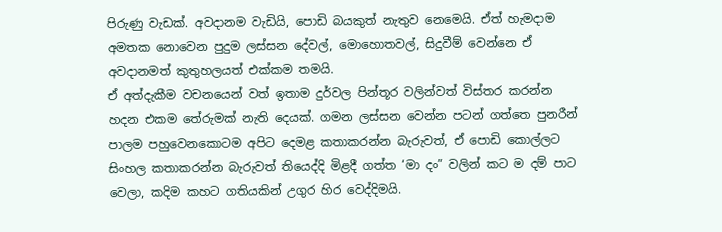පිරුණු වැඩක්. අවදානම වැඩියි, පොඩි බයකුත් නැතුව නෙමෙයි. ඒත් හැමදාම අමතක නොවෙන පුදුම ලස්සන දේවල්, මොහොතවල්, සිදුවීම් වෙන්නෙ ඒ අවදානමත් කුතුහලයත් එක්කම තමයි.
ඒ අත්දැකීම වචනයෙන් වත් ඉතාම දුර්වල පින්තූර වලින්වත් විස්තර කරන්න හදන එකම තේරුමක් නැති දෙයක්. ගමන ලස්සන වෙන්න පටන් ගත්තෙ පුනරීන් පාලම පහුවෙනකොටම අපිට දෙමළ කතාකරන්න බැරුවත්, ඒ පොඩි කොල්ලට සිංහල කතාකරන්න බැරුවත් තියෙද්දි මිළදී ගත්ත ‘මා දං” වලින් කට ම දම් පාට වෙලා, කදිම කහට ගතියකින් උගුර හිර වෙද්දිමයි.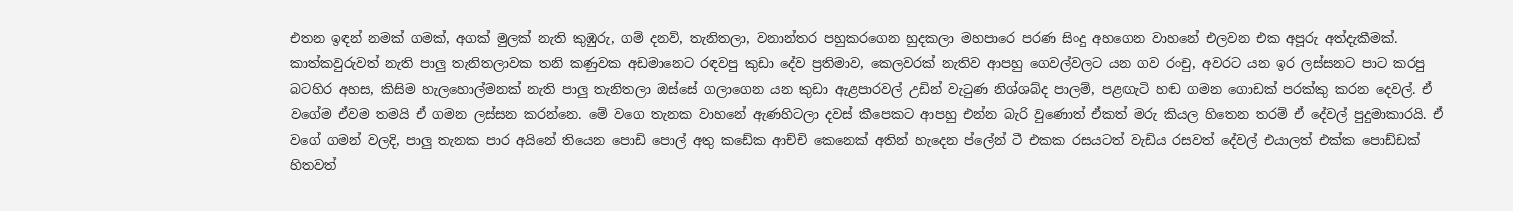එතන ඉඳන් නමක් ගමක්, අගක් මුලක් නැති කුඹුරු, ගම් දනව්, තැනිතලා, වනාන්තර පහුකරගෙන හුදකලා මහපාරෙ පරණ සිංදු අහගෙන වාහනේ එලවන එක අපූරු අත්දැකීමක්. කාත්කවුරුවත් නැති පාලු තැනිතලාවක තනි කණුවක අඩමානෙට රඳවපු කුඩා දේව ප්‍රතිමාව, කෙලවරක් නැතිව ආපහු ගෙවල්වලට යන ගව රංචු, අවරට යන ඉර ලස්සනට පාට කරපු බටහිර අහස, කිසිම හැලහොල්මනක් නැති පාලු තැනිතලා ඔස්සේ ගලාගෙන යන කුඩා ඇළපාරවල් උඩින් වැටුණ නිශ්ශබ්ද පාලම්, පළඟැටි හඬ ගමන ගොඩක් පරක්කු කරන දෙවල්. ඒ වගේම ඒවම තමයි ඒ ගමන ලස්සන කරන්නෙ. මේ වගෙ තැනක වාහනේ ඇණහිටලා දවස් කීපෙකට ආපහු එන්න බැරි වුණොත් ඒකත් මරු කියල හිතෙන තරම් ඒ දේවල් පුදුමාකාරයි. ඒ වගේ ගමන් වලදි, පාලු තැනක පාර අයිනේ තියෙන පොඩි පොල් අතු කඩේක ආච්චි කෙනෙක් අතින් හැදෙන ප්ලේන් ටී එකක රසයටත් වැඩිය රසවත් දේවල් එයාලත් එක්ක පොඩ්ඩක් හිතවත්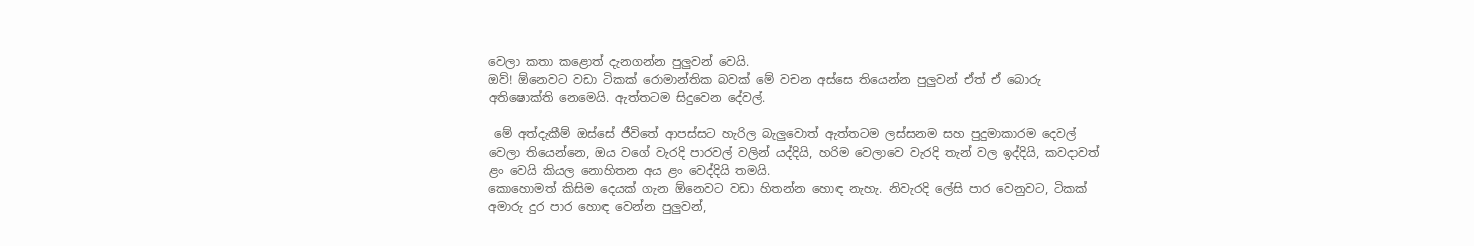වෙලා කතා කළොත් දැනගන්න පුලුවන් වෙයි.
ඔව්! ඕනෙවට වඩා ටිකක් රොමාන්තික බවක් මේ වචන අස්සෙ තියෙන්න පුලුවන් ඒත් ඒ බොරු අතිෂොක්ති නෙමෙයි. ඇත්තටම සිදුවෙන දේවල්.

 මේ අත්දැකීම් ඔස්සේ ජීවිතේ ආපස්සට හැරිල බැලුවොත් ඇත්තටම ලස්සනම සහ පුදුමාකාරම දෙවල් වෙලා තියෙන්නෙ, ඔය වගේ වැරදි පාරවල් වලින් යද්දියි, හරිම වෙලාවෙ වැරදි තැන් වල ඉද්දියි, කවදාවත් ළං වෙයි කියල නොහිතන අය ළං වෙද්දියි තමයි.
කොහොමත් කිසිම දෙයක් ගැන ඕනෙවට වඩා හිතන්න හොඳ නැහැ. නිවැරදි ලේසි පාර වෙනුවට, ටිකක් අමාරු දුර පාර හොඳ වෙන්න පුලුවන්,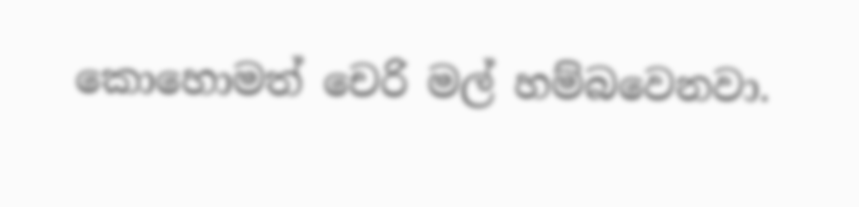කොහොමත් චෙරි මල් හම්බවෙනවා.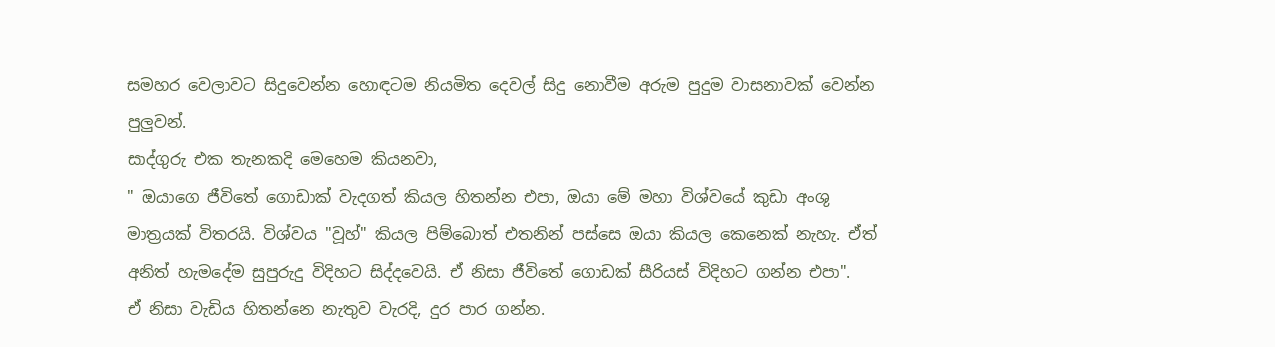සමහර වෙලාවට සිදුවෙන්න හොඳටම නියමිත දෙවල් සිදු නොවීම අරුම පුදුම වාසනාවක් වෙන්න පුලුවන්.
සාද්ගුරු එක තැනකදි මෙහෙම කියනවා,
" ඔයාගෙ ජීවිතේ ගොඩාක් වැදගත් කියල හිතන්න එපා, ඔයා මේ මහා විශ්වයේ කුඩා අංශු මාත්‍රයක් විතරයි. විශ්වය "වූහ්" කියල පිම්බොත් එතනින් පස්සෙ ඔයා කියල කෙනෙක් නැහැ. ඒත් අනිත් හැමදේම සුපුරුදු විදිහට සිද්දවෙයි. ඒ නිසා ජීවිතේ ගොඩක් සීරියස් විදිහට ගන්න එපා".
ඒ නිසා වැඩිය හිතන්නෙ නැතුව වැරදි, දුර පාර ගන්න.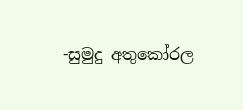-සුමුදු අතුකෝරල